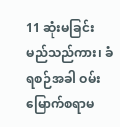11 ဆုံးမခြင်းမည်သည်ကား၊ ခံရစဉ်အခါ ဝမ်းမြောက်စရာမ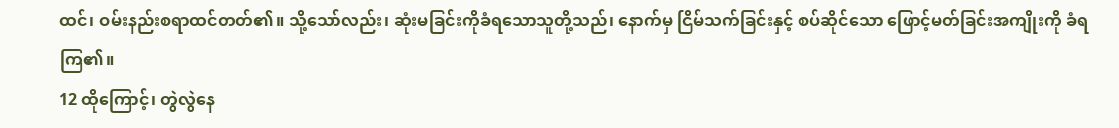ထင်၊ ဝမ်းနည်းစရာထင်တတ်၏။ သို့သော်လည်း၊ ဆုံးမခြင်းကိုခံရသောသူတို့သည်၊ နောက်မှ ငြိမ်သက်ခြင်းနှင့် စပ်ဆိုင်သော ဖြောင့်မတ်ခြင်းအကျိုးကို ခံရကြ၏။
12 ထိုကြောင့်၊ တွဲလွဲနေ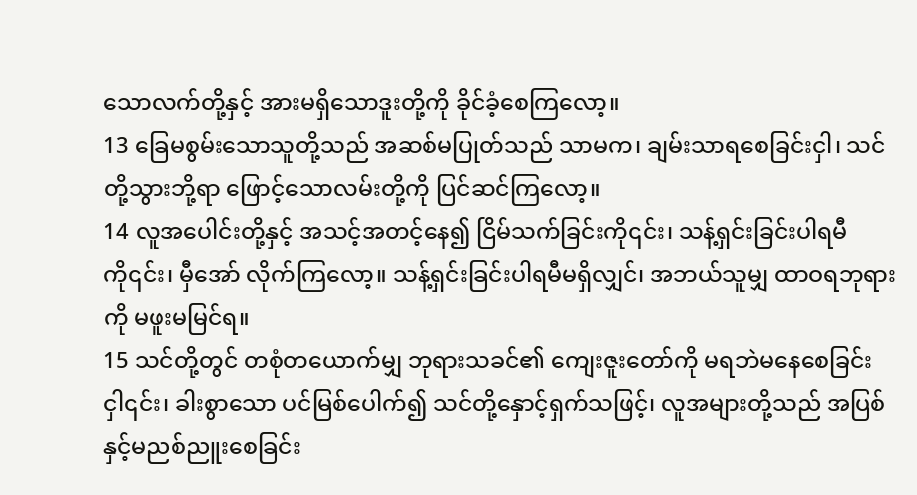သောလက်တို့နှင့် အားမရှိသောဒူးတို့ကို ခိုင်ခံ့စေကြလော့။
13 ခြေမစွမ်းသောသူတို့သည် အဆစ်မပြုတ်သည် သာမက၊ ချမ်းသာရစေခြင်းငှါ၊ သင်တို့သွားဘို့ရာ ဖြောင့်သောလမ်းတို့ကို ပြင်ဆင်ကြလော့။
14 လူအပေါင်းတို့နှင့် အသင့်အတင့်နေ၍ ငြိမ်သက်ခြင်းကို၎င်း၊ သန့်ရှင်းခြင်းပါရမီကို၎င်း၊ မှီအော် လိုက်ကြလော့။ သန့်ရှင်းခြင်းပါရမီမရှိလျှင်၊ အဘယ်သူမျှ ထာဝရဘုရားကို မဖူးမမြင်ရ။
15 သင်တို့တွင် တစုံတယောက်မျှ ဘုရားသခင်၏ ကျေးဇူးတော်ကို မရဘဲမနေစေခြင်းငှါ၎င်း၊ ခါးစွာသော ပင်မြစ်ပေါက်၍ သင်တို့နှောင့်ရှက်သဖြင့်၊ လူအများတို့သည် အပြစ်နှင့်မညစ်ညူးစေခြင်း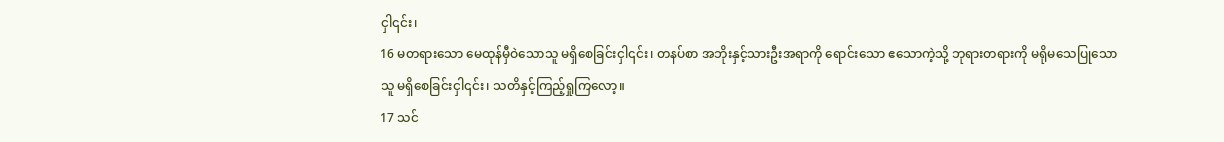ငှါ၎င်း၊
16 မတရားသော မေထုန်မှီဝဲသောသူ မရှိစေခြင်းငှါ၎င်း၊ တနပ်စာ အဘိုးနှင့်သားဦးအရာကို ရောင်းသော ဧသောကဲ့သို့ ဘုရားတရားကို မရိုမသေပြုသောသူ မရှိစေခြင်းငှါ၎င်း၊ သတိနှင့်ကြည့်ရှုကြလော့။
17 သင်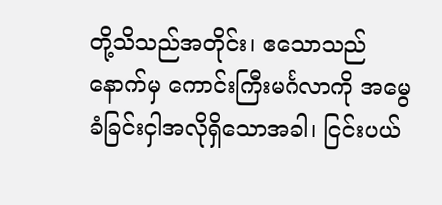တို့သိသည်အတိုင်း၊ ဧသောသည်နောက်မှ ကောင်းကြီးမင်္ဂလာကို အမွေခံခြင်းငှါအလိုရှိသောအခါ၊ ငြင်းပယ်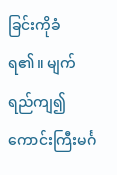ခြင်းကိုခံရ၏။ မျက်ရည်ကျ၍ ကောင်းကြီးမင်္ဂ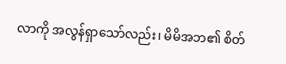လာကို အလွန်ရှာသော်လည်း၊ မိမိအဘ၏ စိတ်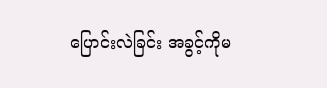ပြောင်းလဲခြင်း အခွင့်ကိုမ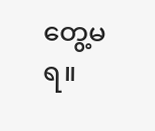တွေ့မရ။